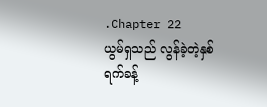.Chapter 22
ယွမ်ရှသည် လွန်ခဲ့တဲ့နှစ်ရက်ခန့်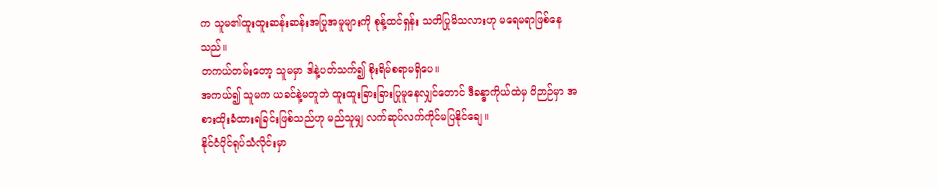က သူမ၏ထူးထူးဆန်းဆန်းအပြုအမူများကို စုန့်ထင်ရှန်း သတိပြုမိသလားဟု မရေမရာဖြစ်နေသည်။
တကယ်တမ်းတော့ သူမမှာ ဒါနဲ့ပတ်သက်၍ စိုးရိမ်စရာမရှိပေ။
အကယ်၍ သူမက ယခင်နဲ့မတူဘဲ ထူးထူးခြားခြားပြုမူနေလျှင်တောင် ဒီခန္ဓာကိုယ်ထဲမှ ဝိဉာဉ်မှာ အစားထိုးခံထားရခြင်းဖြစ်သည်ဟု မည်သူမျှ လက်ဆုပ်လက်ကိုင်မပြနိုင်ချေ။
နိုင်ငံပိုင်ရုပ်သံလိုင်းမှာ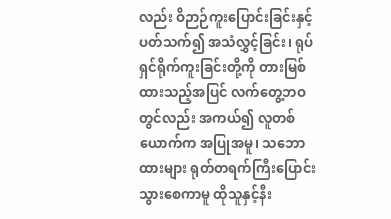လည်း ဝိဉာဉ်ကူးပြောင်းခြင်းနှင့်ပတ်သက်၍ အသံလွှင့်ခြင်း၊ ရုပ်ရှင်ရိုက်ကူးခြင်းတို့ကို တားမြစ်ထားသည့်အပြင် လက်တွေ့ဘဝတွင်လည်း အကယ်၍ လူတစ်ယောက်က အပြုအမူ၊ သဘောထားများ ရုတ်တရက်ကြီးပြောင်းသွားစေကာမူ ထိုသူနှင့်နီး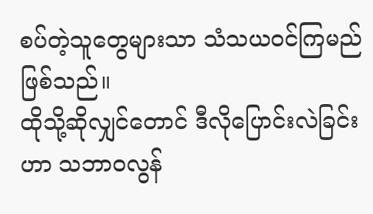စပ်တဲ့သူတွေများသာ သံသယဝင်ကြမည်ဖြစ်သည်။
ထိုသို့ဆိုလျှင်တောင် ဒီလိုပြောင်းလဲခြင်းဟာ သဘာဝလွန်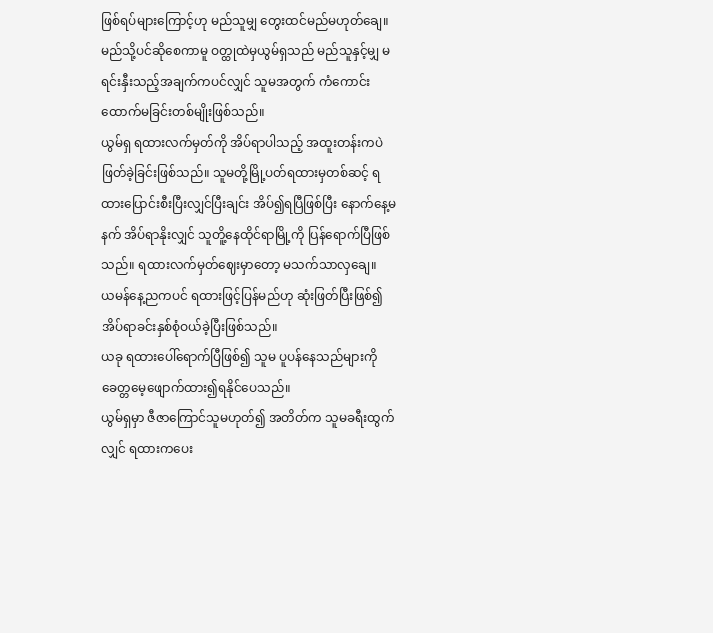ဖြစ်ရပ်များကြောင့်ဟု မည်သူမျှ တွေးထင်မည်မဟုတ်ချေ။
မည်သို့ပင်ဆိုစေကာမူ ဝတ္ထုထဲမှယွမ်ရှသည် မည်သူနှင့်မျှ မရင်းနှီးသည့်အချက်ကပင်လျှင် သူမအတွက် ကံကောင်းထောက်မခြင်းတစ်မျိုးဖြစ်သည်။
ယွမ်ရှ ရထားလက်မှတ်ကို အိပ်ရာပါသည့် အထူးတန်းကပဲ ဖြတ်ခဲ့ခြင်းဖြစ်သည်။ သူမတို့မြို့ပတ်ရထားမှတစ်ဆင့် ရထားပြောင်းစီးပြီးလျှင်ပြီးချင်း အိပ်၍ရပြီဖြစ်ပြီး နောက်နေ့မနက် အိပ်ရာနိုးလျှင် သူတိူ့နေထိုင်ရာမြို့ကို ပြန်ရောက်ပြီဖြစ်သည်။ ရထားလက်မှတ်ဈေးမှာတော့ မသက်သာလှချေ။
ယမန်နေ့ညကပင် ရထားဖြင့်ပြန်မည်ဟု ဆုံးဖြတ်ပြီးဖြစ်၍ အိပ်ရာခင်းနှစ်စုံဝယ်ခဲ့ပြီးဖြစ်သည်။
ယခု ရထားပေါ်ရောက်ပြီဖြစ်၍ သူမ ပူပန်နေသည်များကို ခေတ္တမေ့ဖျောက်ထား၍ရနိုင်ပေသည်။
ယွမ်ရှမှာ ဇီဇာကြောင်သူမဟုတ်၍ အတိတ်က သူမခရီးထွက်လျှင် ရထားကပေး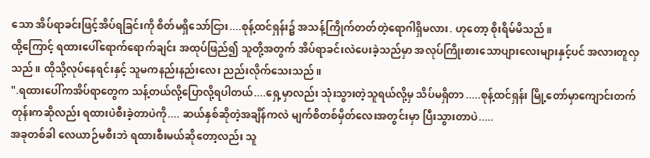သော အိပ်ရာခင်းဖြင့်အိပ်ရခြင်းကို စိတ်မရှိသော်ငြား....စုန့်ထင်ရှန်း၌ အသန့်ကြိုက်တတ်တဲ့ရောဂါရှိမလား. ဟုတော့ စိုးရိမ်မိသည်။
ထို့ကြောင့် ရထားပေါ်ရောက်ရောက်ချင်း အထုပ်ဖြည်၍ သူတို့အတွက် အိပ်ရာခင်းလဲပေးခဲ့သည်မှာ အလုပ်ကြိုးစားသောပျားလေးများနှင့်ပင် အလားတူလှသည်။ ထိုသို့လုပ်နေရင်းနှင့် သူမကနည်းနည်းလေး ညည်းလိုက်သေးသည်။
".ရထားပေါ်ကအိပ်ရာတွေက သန့်တယ်လို့ပြောလို့ရပါတယ်....ရှေ့မှာလည်း သုံးသွားတဲ့သူရယ်လို့မှ သိပ်မရှိတာ .....စုန့်ထင်ရှန်း မြို့တော်မှာကျောင်းတက်တုန်းကဆိုလည်း ရထားပဲစီးခဲ့တာပဲကို.... ဆယ်နှစ်ဆိုတဲ့အချိန်ကလဲ မျက်စိတစ်မှိတ်လေးအတွင်းမှာ ပြီးသွားတာပဲ.....
အခုတစ်ခါ လေယာဉ်မစီးဘဲ ရထားစီးမယ်ဆိုတော့လည်း သူ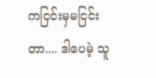ကငြင်းမှမငြင်းတာ.... ဒါပေမဲ့ သူ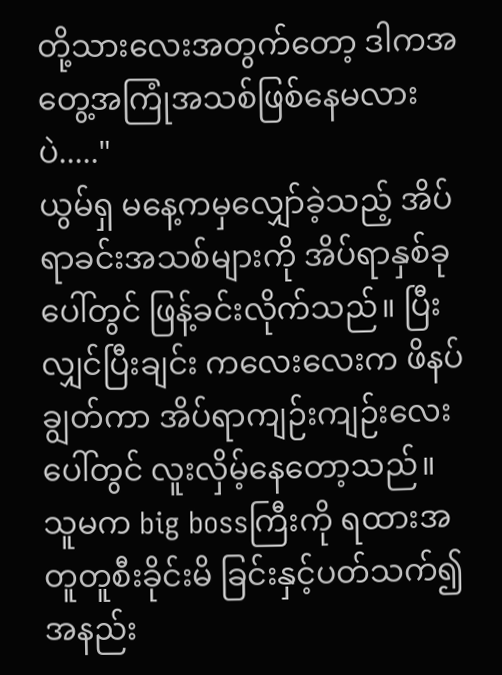တို့သားလေးအတွက်တော့ ဒါကအတွေ့အကြုံအသစ်ဖြစ်နေမလားပဲ....."
ယွမ်ရှ မနေ့ကမှလျှော်ခဲ့သည့် အိပ်ရာခင်းအသစ်များကို အိပ်ရာနှစ်ခုပေါ်တွင် ဖြန့်ခင်းလိုက်သည်။ ပြီးလျှင်ပြီးချင်း ကလေးလေးက ဖိနပ်ချွတ်ကာ အိပ်ရာကျဉ်းကျဉ်းလေးပေါ်တွင် လူးလှိမ့်နေတော့သည်။
သူမက big bossကြီးကို ရထားအတူတူစီးခိုင်းမိ ခြင်းနှင့်ပတ်သက်၍ အနည်း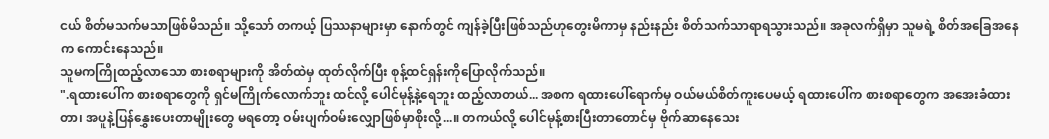ငယ် စိတ်မသက်မသာဖြစ်မိသည်။ သို့သော် တကယ့် ပြဿနာများမှာ နောက်တွင် ကျန်ခဲ့ပြီးဖြစ်သည်ဟုတွေးမိကာမှ နည်းနည်း စိတ်သက်သာရာရသွားသည်။ အခုလက်ရှိမှာ သူမရဲ့ စိတ်အခြေအနေက ကောင်းနေသည်။
သူမကကြိုထည့်လာသော စားစရာများကို အိတ်ထဲမှ ထုတ်လိုက်ပြီး စုန့်ထင်ရှန်းကိုပြောလိုက်သည်။
".ရထားပေါ်က စားစရာတွေကို ရှင်မကြိုက်လောက်ဘူး ထင်လို့ ပေါင်မုန့်နဲ့ရေဘူး ထည့်လာတယ်... အစက ရထားပေါ်ရောက်မှ ဝယ်မယ်စိတ်ကူးပေမယ့် ရထားပေါ်က စားစရာတွေက အအေးခံထားတာ၊ အပူနဲ့ပြန်နွှေးပေးတာမျိုးတွေ မရတော့ ဝမ်းပျက်ဝမ်းလျှောဖြစ်မှာစိုးလို့...။ တကယ်လို့ ပေါင်မုန့်စားပြီးတာတောင်မှ ဗိုက်ဆာနေသေး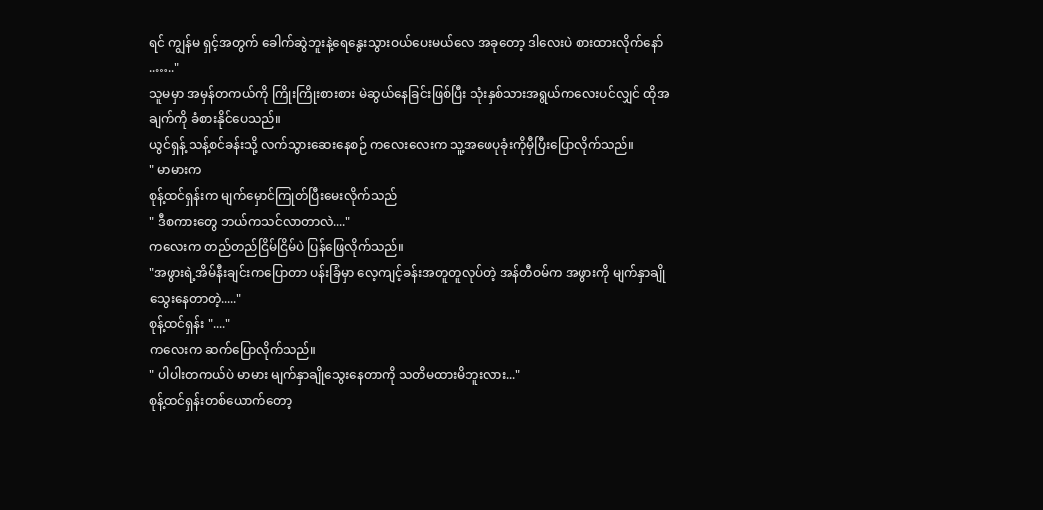ရင် ကျွန်မ ရှင့်အတွက် ခေါက်ဆွဲဘူးနဲ့ရေနွေးသွားဝယ်ပေးမယ်လေ အခုတော့ ဒါလေးပဲ စားထားလိုက်နော်
..….."
သူမမှာ အမှန်တကယ်ကို ကြိုးကြိုးစားစား မဲဆွယ်နေခြင်းဖြစ်ပြီး သုံးနှစ်သားအရွယ်ကလေးပင်လျှင် ထိုအချက်ကို ခံစားနိုင်ပေသည်။
ယွင်ရှန့် သန့်စင်ခန်းသို့ လက်သွားဆေးနေစဉ် ကလေးလေးက သူ့အဖေပုခုံးကိုမှီပြီးပြောလိုက်သည်။
" မာမားက
စုန့်ထင်ရှန်းက မျက်မှောင်ကြုတ်ပြီးမေးလိုက်သည်
" ဒီစကားတွေ ဘယ်ကသင်လာတာလဲ...."
ကလေးက တည်တည်ငြိမ်ငြိမ်ပဲ ပြန်ဖြေလိုက်သည်။
"အဖွားရဲ့အိမ်နီးချင်းကပြောတာ ပန်းခြံမှာ လေ့ကျင့်ခန်းအတူတူလုပ်တဲ့ အန်တီဝမ်က အဖွားကို မျက်နှာချိုသွေးနေတာတဲ့....."
စုန့်ထင်ရှန်း "...."
ကလေးက ဆက်ပြောလိုက်သည်။
" ပါပါးတကယ်ပဲ မာမား မျက်နှာချိုသွေးနေတာကို သတိမထားမိဘူးလား..."
စုန့်ထင်ရှန်းတစ်ယောက်တော့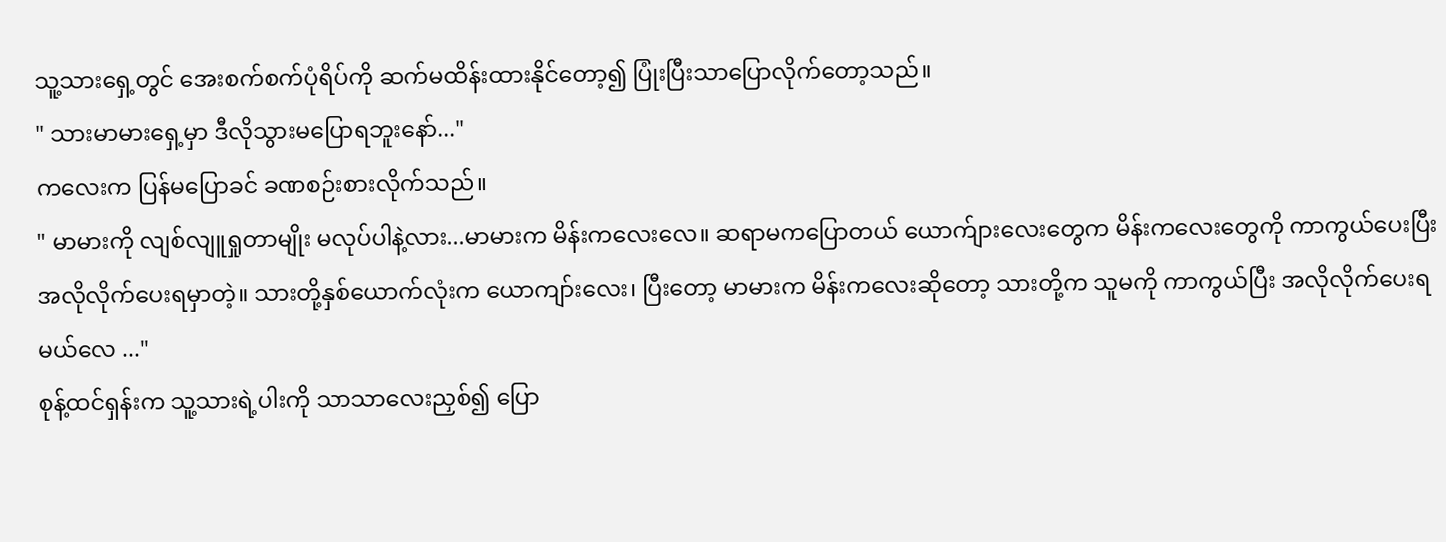သူ့သားရှေ့တွင် အေးစက်စက်ပုံရိပ်ကို ဆက်မထိန်းထားနိုင်တော့၍ ပြုံးပြီးသာပြောလိုက်တော့သည်။
" သားမာမားရှေ့မှာ ဒီလိုသွားမပြောရဘူးနော်..."
ကလေးက ပြန်မပြောခင် ခဏစဉ်းစားလိုက်သည်။
" မာမားကို လျစ်လျူရှုတာမျိုး မလုပ်ပါနဲ့လား...မာမားက မိန်းကလေးလေ။ ဆရာမကပြောတယ် ယောက်ျားလေးတွေက မိန်းကလေးတွေကို ကာကွယ်ပေးပြီး အလိုလိုက်ပေးရမှာတဲ့။ သားတို့နှစ်ယောက်လုံးက ယောကျာ်းလေး၊ ပြီးတော့ မာမားက မိန်းကလေးဆိုတော့ သားတို့က သူမကို ကာကွယ်ပြီး အလိုလိုက်ပေးရမယ်လေ ..."
စုန့်ထင်ရှန်းက သူ့သားရဲ့ပါးကို သာသာလေးညှစ်၍ ပြော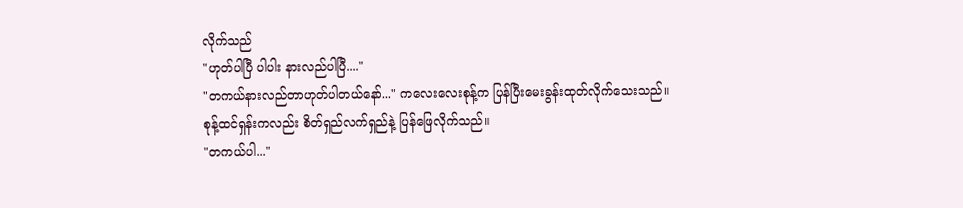လိုက်သည်
"ဟုတ်ပါပြီ ပါပါး နားလည်ပါပြီ...."
"တကယ်နားလည်တာဟုတ်ပါတယ်နော်..." ကလေးလေးစုန့်က ပြန်ပြီးမေးခွန်းထုတ်လိုက်သေးသည်။
စုန့်ထင်ရှန်းကလည်း စိတ်ရှည်လက်ရှည်နဲ့ ပြန်ဖြေလိုက်သည်။
"တကယ်ပါ..."